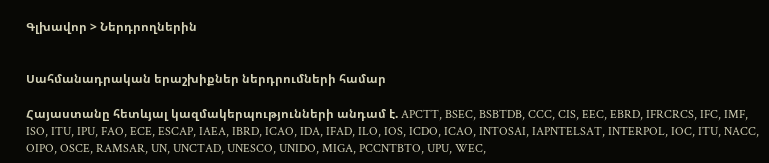Գլխավոր > Ներդրողներին


Սահմանադրական երաշխիքներ ներդրումների համար

Հայաստանը հետևյալ կազմակերպությունների անդամ է. APCTT, BSEC, BSBTDB, CCC, CIS, EEC, EBRD, IFRCRCS, IFC, IMF, ISO, ITU, IPU, FAO, ECE, ESCAP, IAEA, IBRD, ICAO, IDA, IFAD, ILO, IOS, ICDO, ICAO, INTOSAI, IAPNTELSAT, INTERPOL, IOC, ITU, NACC, OIPO, OSCE, RAMSAR, UN, UNCTAD, UNESCO, UNIDO, MIGA, PCCNTBTO, UPU, WEC,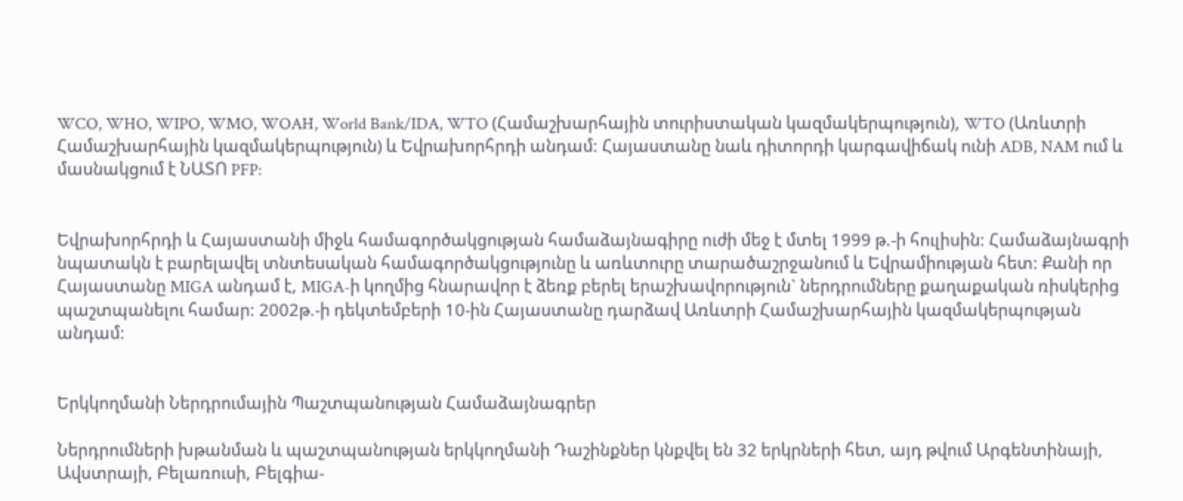WCO, WHO, WIPO, WMO, WOAH, World Bank/IDA, WTO (Համաշխարհային տուրիստական կազմակերպություն), WTO (Առևտրի Համաշխարհային կազմակերպություն) և Եվրախորհրդի անդամ: Հայաստանը նաև դիտորդի կարգավիճակ ունի ADB, NAM ում և մասնակցում է ՆԱՏՈ PFP:


Եվրախորհրդի և Հայաստանի միջև համագործակցության համաձայնագիրը ուժի մեջ է մտել 1999 թ.-ի հուլիսին: Համաձայնագրի նպատակն է բարելավել տնտեսական համագործակցությունը և առևտուրը տարածաշրջանում և Եվրամիության հետ: Քանի որ Հայաստանը MIGA անդամ է, MIGA-ի կողմից հնարավոր է ձեռք բերել երաշխավորություն` ներդրումները քաղաքական ռիսկերից պաշտպանելու համար: 2002թ.-ի դեկտեմբերի 10-ին Հայաստանը դարձավ Առևտրի Համաշխարհային կազմակերպության անդամ:


Երկկողմանի Ներդրումային Պաշտպանության Համաձայնագրեր

Ներդրումների խթանման և պաշտպանության երկկողմանի Դաշինքներ կնքվել են 32 երկրների հետ, այդ թվում Արգենտինայի, Ավստրայի, Բելառուսի, Բելգիա-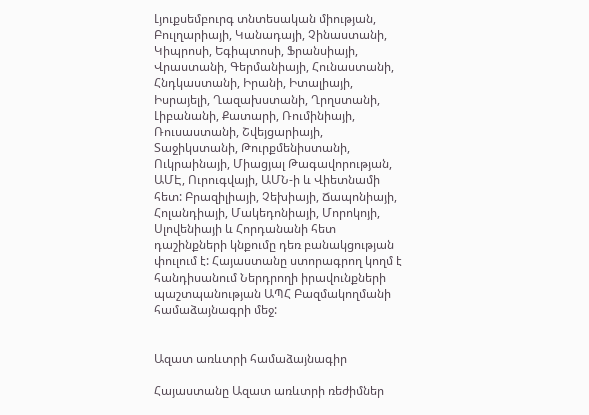Լյուքսեմբուրգ տնտեսական միության, Բուլղարիայի, Կանադայի, Չինաստանի, Կիպրոսի, Եգիպտոսի, Ֆրանսիայի, Վրաստանի, Գերմանիայի, Հունաստանի, Հնդկաստանի, Իրանի, Իտալիայի, Իսրայելի, Ղազախստանի, Ղրղստանի, Լիբանանի, Քատարի, Ռումինիայի, Ռուսաստանի, Շվեյցարիայի, Տաջիկստանի, Թուրքմենիստանի, Ուկրաինայի, Միացյալ Թագավորության, ԱՄԷ, Ուրուգվայի, ԱՄՆ-ի և Վիետնամի հետ: Բրազիլիայի, Չեխիայի, Ճապոնիայի, Հոլանդիայի, Մակեդոնիայի, Մորոկոյի, Սլովենիայի և Հորդանանի հետ դաշինքների կնքումը դեռ բանակցության փուլում է: Հայաստանը ստորագրող կողմ է հանդիսանում Ներդրողի իրավունքների պաշտպանության ԱՊՀ Բազմակողմանի համաձայնագրի մեջ:


Ազատ առևտրի համաձայնագիր

Հայաստանը Ազատ առևտրի ռեժիմներ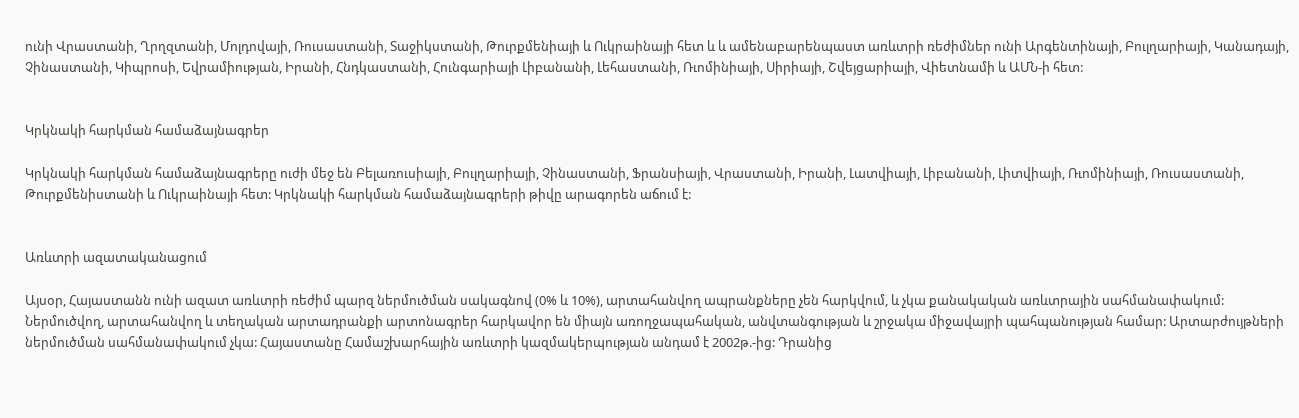ունի Վրաստանի, Ղրղզտանի, Մոլդովայի, Ռուսաստանի, Տաջիկստանի, Թուրքմենիայի և Ուկրաինայի հետ և և ամենաբարենպաստ առևտրի ռեժիմներ ունի Արգենտինայի, Բուլղարիայի, Կանադայի, Չինաստանի, Կիպրոսի, Եվրամիության, Իրանի, Հնդկաստանի, Հունգարիայի Լիբանանի, Լեհաստանի, Ռւոմինիայի, Սիրիայի, Շվեյցարիայի, Վիետնամի և ԱՄՆ-ի հետ:


Կրկնակի հարկման համաձայնագրեր

Կրկնակի հարկման համաձայնագրերը ուժի մեջ են Բելառուսիայի, Բուլղարիայի, Չինաստանի, Ֆրանսիայի, Վրաստանի, Իրանի, Լատվիայի, Լիբանանի, Լիտվիայի, Ռւոմինիայի, Ռուսաստանի, Թուրքմենիստանի և Ուկրաինայի հետ: Կրկնակի հարկման համաձայնագրերի թիվը արագորեն աճում է:


Առևտրի ազատականացում

Այսօր, Հայաստանն ունի ազատ առևտրի ռեժիմ պարզ ներմուծման սակագնով (0% և 10%), արտահանվող ապրանքները չեն հարկվում, և չկա քանակական առևտրային սահմանափակում: Ներմուծվող, արտահանվող և տեղական արտադրանքի արտոնագրեր հարկավոր են միայն առողջապահական, անվտանգության և շրջակա միջավայրի պահպանության համար: Արտարժույթների ներմուծման սահմանափակում չկա: Հայաստանը Համաշխարհային առևտրի կազմակերպության անդամ է 2002թ.-ից: Դրանից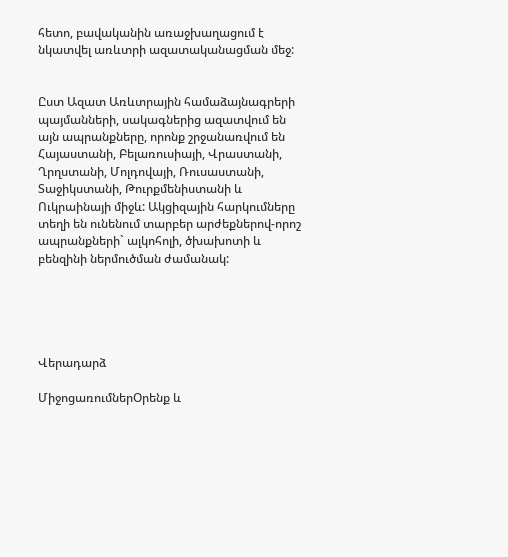հետո, բավականին առաջխաղացում է նկատվել առևտրի ազատականացման մեջ:


Ըստ Ազատ Առևտրային համաձայնագրերի պայմանների, սակագներից ազատվում են այն ապրանքները, որոնք շրջանառվում են Հայաստանի, Բելառուսիայի, Վրաստանի, Ղրղստանի, Մոլդովայի, Ռուսաստանի, Տաջիկստանի, Թուրքմենիստանի և Ուկրաինայի միջև: Ակցիզային հարկումները տեղի են ունենում տարբեր արժեքներով-որոշ ապրանքների` ալկոհոլի, ծխախոտի և բենզինի ներմուծման ժամանակ:





Վերադարձ

ՄիջոցառումներՕրենք և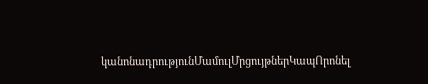կանոնադրությունՄամուլՄրցույթներԿապՈրոնել